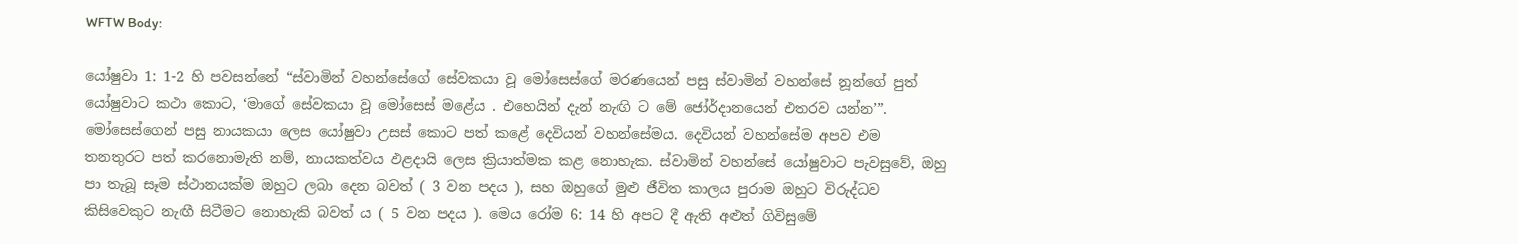WFTW Body:

යෝෂුවා 1: 1-2 හි පවසන්නේ “ස්වාමින් වහන්සේගේ සේවකයා වූ මෝසෙස්ගේ මරණයෙන් පසු ස්වාමින් වහන්සේ නූන්ගේ පුත් යෝෂුවාට කථා කොට, ‘මාගේ සේවකයා වූ මෝසෙස් මළේය . එහෙයින් දැන් නැඟි ට මේ ජෝර්දානයෙන් එතරව යන්න’”. මෝසෙස්ගෙන් පසු නායකයා ලෙස යෝෂුවා උසස් කොට පත් කළේ දෙවියන් වහන්සේමය. දෙවියන් වහන්සේම අපව එම තනතුරට පත් කරනොමැති නම්, නායකත්වය ඵළදායි ලෙස ක්‍රියාත්මක කළ නොහැක. ස්වාමින් වහන්සේ යෝෂුවාට පැවසුවේ, ඔහු පා තැබූ සෑම ස්ථානයක්ම ඔහුට ලබා දෙන බවත් ( 3 වන පදය ), සහ ඔහුගේ මුළු ජීවිත කාලය පුරාම ඔහුට විරුද්ධව කිසිවෙකුට නැඟී සිටීමට නොහැකි බවත් ය ( 5 වන පදය ). මෙය රෝම 6: 14 හි අපට දී ඇති අළුත් ගිවිසුමේ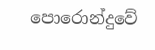පොරොන්දුවේ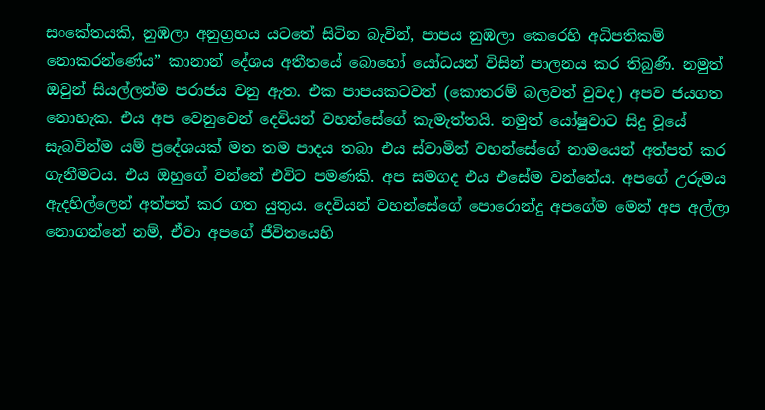සංකේතයකි, නුඹලා අනුග්‍රහය යටතේ සිටින බැවින්, පාපය නුඹලා කෙරෙහි අධිපතිකම් නොකරන්ණේය” කානාන් දේශය අතීතයේ බොහෝ යෝධයන් විසින් පාලනය කර තිබුණි. නමුත් ඔවුන් සියල්ලන්ම පරාජය වනු ඇත. එක පාපයකටවත් (කොතරම් බලවත් වුවද) අපව ජයගත නොහැක. එය අප වෙනුවෙන් දෙවියන් වහන්සේගේ කැමැත්තයි. නමුත් යෝෂුවාට සිදු වූයේ සැබවින්ම යම් ප්‍රදේශයක් මත තම පාදය තබා එය ස්වාමින් වහන්සේගේ නාමයෙන් අත්පත් කර ගැනීමටය. එය ඔහුගේ වන්නේ එවිට පමණකි. අප සමගද එය එසේම වන්නේය. අපගේ උරුමය ඇදහිල්ලෙන් අත්පත් කර ගත යුතුය. දෙවියන් වහන්සේගේ පොරොන්දු අපගේම මෙන් අප අල්ලා නොගන්නේ නම්, ඒවා අපගේ ජීවිතයෙහි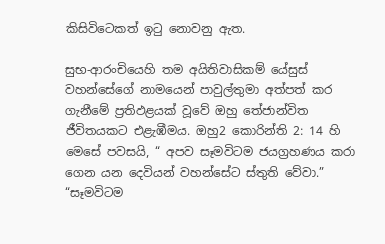කිසිවිටෙකත් ඉටු නොවනු ඇත.

සුභ-ආරංචියෙහි තම අයිතිවාසිකම් යේසුස් වහන්සේගේ නාමයෙන් පාවුල්තුමා අත්පත් කර ගැනීමේ ප්‍රතිඵළයක් වූවේ ඔහු තේජාන්විත ජීවිතයකට එළැඹීමය. ඔහු2 කොරින්ති 2: 14 හි මෙසේ පවසයි, “ අපව සෑමවිටම ජයග්‍රහණය කරා ගෙන යන දෙවියන් වහන්සේට ස්තුති වේවා.” “සෑමවිටම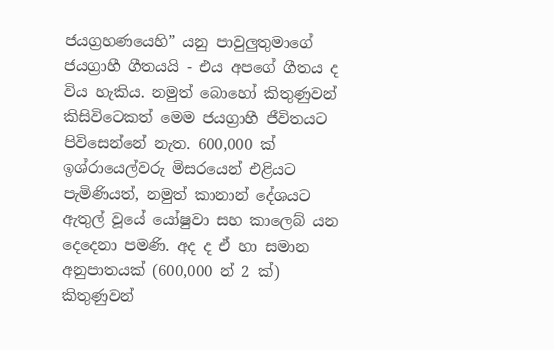ජයග්‍රහණයෙහි” යනු පාවුලුතුමාගේ ජයග්‍රාහී ගීතයයි - එය අපගේ ගීතය ද විය හැකිය. නමුත් බොහෝ කිතුණුවන් කිසිවිටෙකත් මෙම ජයග්‍රාහී ජීවිතයට පිවිසෙන්නේ නැත. 600,000 ක් ඉශ්රායෙල්වරු මිසරයෙන් එළියට පැමිණියත්, නමුත් කානාන් දේශයට ඇතුල් වූයේ යෝෂුවා සහ කාලෙබ් යන දෙදෙනා පමණි. අද ද ඒ හා සමාන අනුපාතයක් (600,000 න් 2 ක්) කිතුණුවන්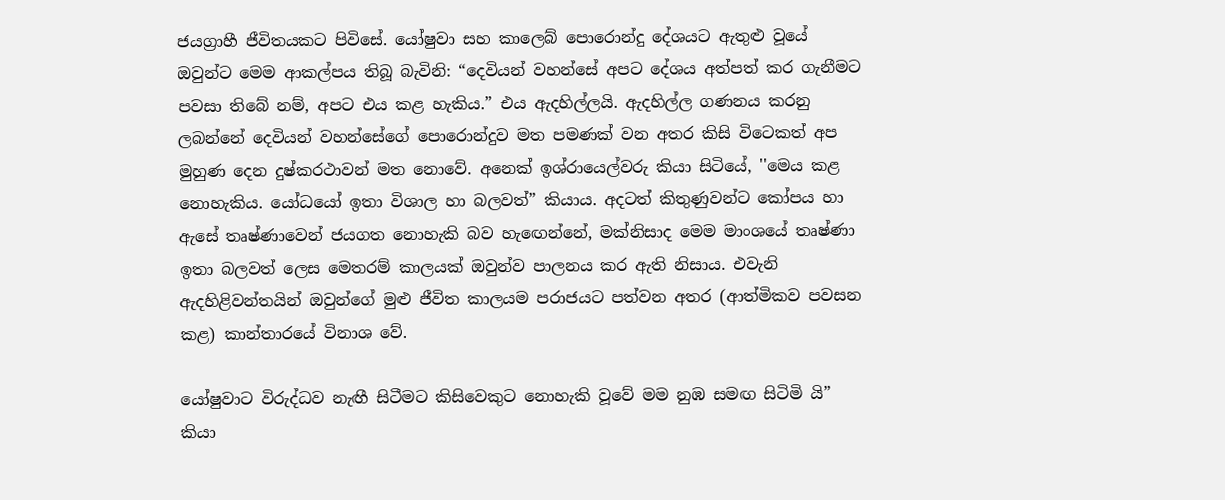ජයග්‍රාහී ජීවිතයකට පිවිසේ. යෝෂුවා සහ කාලෙබ් පොරොන්දු දේශයට ඇතුළු වූයේ ඔවුන්ට මෙම ආකල්පය තිබූ බැවිනි: “දෙවියන් වහන්සේ අපට දේශය අත්පත් කර ගැනීමට පවසා තිබේ නම්, අපට එය කළ හැකිය.” එය ඇදහිල්ලයි. ඇදහිල්ල ගණනය කරනු ලබන්නේ දෙවියන් වහන්සේගේ පොරොන්දුව මත පමණක් වන අතර කිසි විටෙකත් අප මුහුණ දෙන දුෂ්කරථාවන් මත නොවේ. අනෙක් ඉශ්රායෙල්වරු කියා සිටියේ, ''මෙය කළ නොහැකිය. යෝධයෝ ඉතා විශාල හා බලවත්” කියාය. අදටත් කිතුණුවන්ට කෝපය හා ඇසේ තෘෂ්ණාවෙන් ජයගත නොහැකි බව හැඟෙන්නේ, මක්නිසාද මෙම මාංශයේ තෘෂ්ණා ඉතා බලවත් ලෙස මෙතරම් කාලයක් ඔවුන්ව පාලනය කර ඇති නිසාය. එවැනි ඇදහිළිවන්තයින් ඔවුන්ගේ මුළු ජීවිත කාලයම පරාජයට පත්වන අතර (ආත්මිකව පවසන කළ) කාන්තාරයේ විනාශ වේ.

යෝෂුවාට විරුද්ධව නැඟී සිටීමට කිසිවෙකුට නොහැකි වූවේ මම නුඹ සමඟ සිටිමි යි” කියා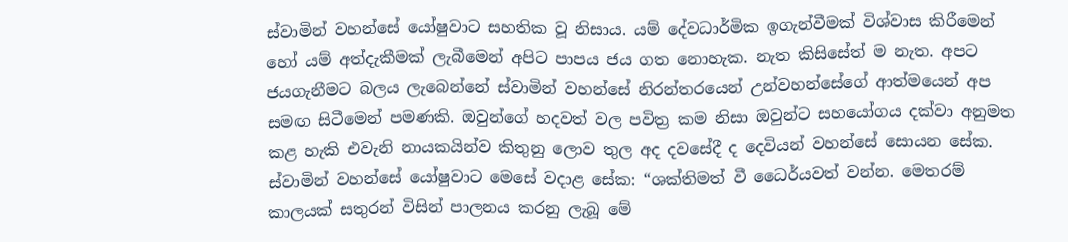ස්වාමින් වහන්සේ යෝෂුවාට සහතික වූ නිසාය. යම් දේවධාර්මික ඉගැන්වීමක් විශ්වාස කිරීමෙන් හෝ යම් අත්දැකීමක් ලැබීමෙන් අපිට පාපය ජය ගත නොහැක. නැත කිසිසේත් ම නැත. අපට ජයගැනීමට බලය ලැබෙන්නේ ස්වාමින් වහන්සේ නිරන්තරයෙන් උන්වහන්සේගේ ආත්මයෙන් අප සමඟ සිටීමෙන් පමණකි. ඔවුන්ගේ හදවත් වල පවිත්‍ර කම නිසා ඔවුන්ට සහයෝගය දක්වා අනුමත කළ හැකි එවැනි නායකයින්ව කිතුනු ලොව තුල අද දවසේදී ද දෙවියන් වහන්සේ සොයන සේක. ස්වාමින් වහන්සේ යෝෂුවාට මෙසේ වදාළ සේක: “ශක්තිමත් වී ධෛර්යවත් වන්න. මෙතරම් කාලයක් සතුරන් විසින් පාලනය කරනු ලැබූ මේ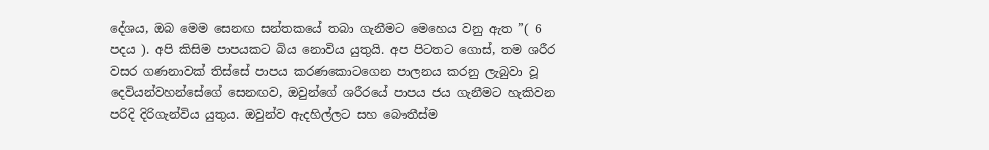දේශය, ඔබ මෙම සෙනඟ සන්තකයේ තබා ගැනීමට මෙහෙය වනු ඇත ”( 6 පදය ). අපි කිසිම පාපයකට බිය නොවිය යුතුයි. අප පිටතට ගොස්, තම ශරීර වසර ගණනාවක් තිස්සේ පාපය කරණකොටගෙන පාලනය කරනු ලැබුවා වූ දෙවියන්වහන්සේගේ සෙනඟව, ඔවුන්ගේ ශරීරයේ පාපය ජය ගැනීමට හැකිවන පරිදි දිරිගැන්විය යුතුය. ඔවුන්ව ඇදහිල්ලට සහ බෞතීස්ම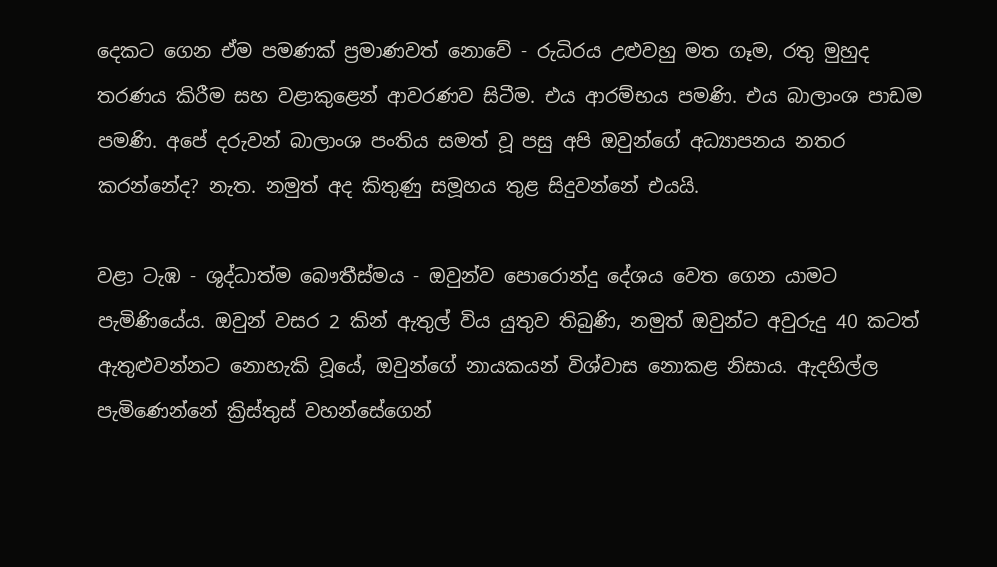දෙකට ගෙන ඒම පමණක් ප්‍රමාණවත් නොවේ - රුධිරය උළුවහු මත ගෑම, රතු මුහුද තරණය කිරීම සහ වළාකුළෙන් ආවරණව සිටීම. එය ආරම්භය පමණි. එය බාලාංශ පාඩම පමණි. අපේ දරුවන් බාලාංශ පංතිය සමත් වූ පසු අපි ඔවුන්ගේ අධ්‍යාපනය නතර කරන්නේද? නැත. නමුත් අද කිතුණු සමූහය තුළ සිදුවන්නේ එයයි.

වළා ටැඹ - ශුද්ධාත්ම බෞතීස්මය - ඔවුන්ව පොරොන්දු දේශය වෙත ගෙන යාමට පැමිණියේය. ඔවුන් වසර 2 කින් ඇතුල් විය යුතුව තිබුණි, නමුත් ඔවුන්ට අවුරුදු 40 කටත් ඇතුළුවන්නට නොහැකි වූයේ, ඔවුන්ගේ නායකයන් විශ්වාස නොකළ නිසාය. ඇදහිල්ල පැමිණෙන්නේ ක්‍රිස්තුස් වහන්සේගෙන්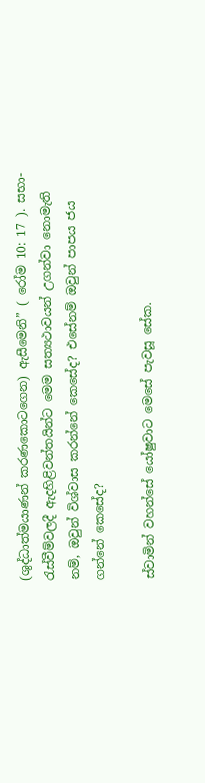(ශුද්ධාත්මයාණන් කරණකොටගෙන) ඇසීමෙනි” ( රෝම 10: 17 ). සභා-රැස්වීම්වලදී ඇදහිළිවන්තයින්ට මෙම සත්‍යථාවයන් උගන්වා නොමැති නම්, ඔවුන් විශ්වාස කරන්නේ කෙසේද? එසේනම් ඔවුන් පාපය ජය ගන්නේ කෙසේද?

ස්වාමින් වහන්සේ යෝෂුවාට මෙසේ පැවසූ සේක.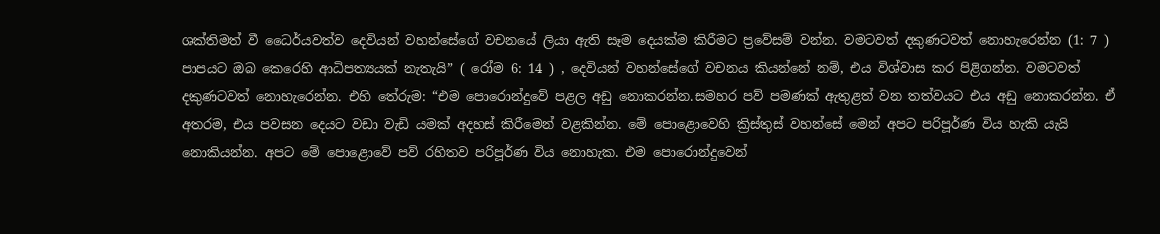ශක්තිමත් වී ධෛර්යවත්ව දෙවියන් වහන්සේගේ වචනයේ ලියා ඇති සෑම දෙයක්ම කිරීමට ප්‍රවේසම් වන්න. වමටවත් දකුණටවත් නොහැරෙන්න (1: 7 ) පාපයට ඔබ කෙරෙහි ආධිපත්‍යයක් නැතැයි” ( රෝම 6: 14 ) , දෙවියන් වහන්සේගේ වචනය කියන්නේ නම්, එය විශ්වාස කර පිළිගන්න. වමටවත් දකුණටවත් නොහැරෙන්න. එහි තේරුම: “එම පොරොන්දුවේ පළල අඩු නොකරන්න.සමහර පව් පමණක් ඇතුළත් වන තත්වයට එය අඩු නොකරන්න. ඒ අතරම, එය පවසන දෙයට වඩා වැඩි යමක් අදහස් කිරීමෙන් වළකින්න. මේ පොළොවෙහි ක්‍රිස්තුස් වහන්සේ මෙන් අපට පරිපූර්ණ විය හැකි යැයි නොකියන්න. අපට මේ පොළොවේ පව් රහිතව පරිපූර්ණ විය නොහැක. එම පොරොන්දුවෙන්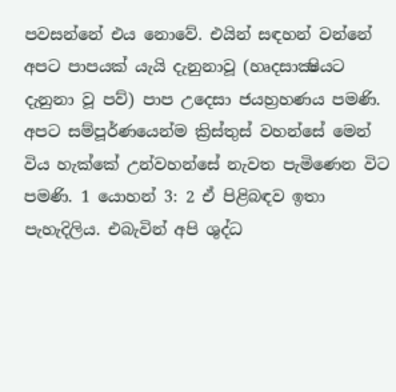පවසන්නේ එය නොවේ. එයින් සඳහන් වන්නේ අපට පාපයක් යැයි දැනුනාවූ (හෘදසාක්‍ෂියට දැනුනා වූ පව්) පාප උදෙසා ජයහ්‍රහණය පමණි. අපට සම්පූර්ණයෙන්ම ක්‍රිස්තුස් වහන්සේ මෙන් විය හැක්කේ උන්වහන්සේ නැවත පැමිණෙන විට පමණි. 1 යොහන් 3: 2 ඒ පිළිබඳව ඉතා පැහැදිලිය. එබැවින් අපි ශුද්ධ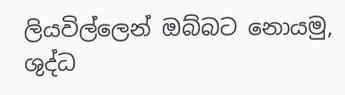ලියවිල්ලෙන් ඔබ්බට නොයමු, ශුද්ධ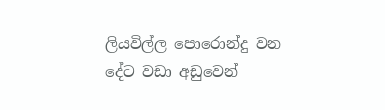ලියවිල්ල පොරොන්දු වන දේට වඩා අඩුවෙන්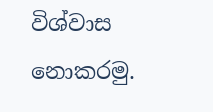විශ්වාස නොකරමු.